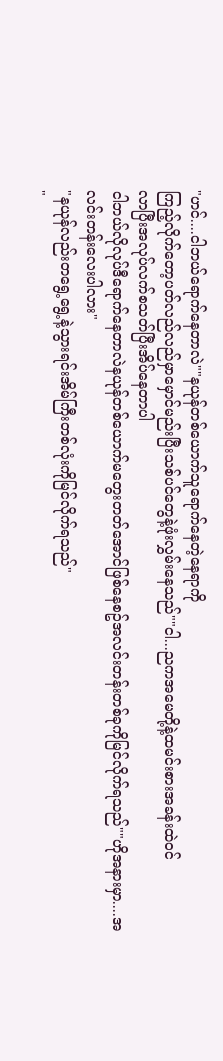"ဟင်....ငါဘယ်ရောက်နေတာလဲ""နယုန်တစ်ယောက်သူရောက်နေတဲ့နေရာကို
ကြည့်လိုက်တော့ပတ်လည်လည်မှာမှောင်မည်းပြီးသစ်ပင်တွေနဲ့ဖုံးလွှမ်းနေသည်""ငါ...ညကအမေတို့နဲ့ထမင်းစားအခန်းထဲဝင်
လာပြီးအလုပ်လက်စသတ်ပြီးအိပ်နေတာပါ
ငါဘယ်လိုလုပ်ဒီရောက်နေတာလဲနယုန်တစ်ယောက်မတွေးတတ်အောင်ဖြစ်နေစဥ်အလင်းတန်းတစ်ခုကိုမြင်လိုက်ရသည်""ဟိုအနားမှာ....အလင်းတန်းလေးပါလား"
"နယုန်လည်းတရွေ့ရွေ့နဲ့သွားရင်းအိမ်ကြီးတစ်လုံးကိုမြင်လိုက်ရသည်"
"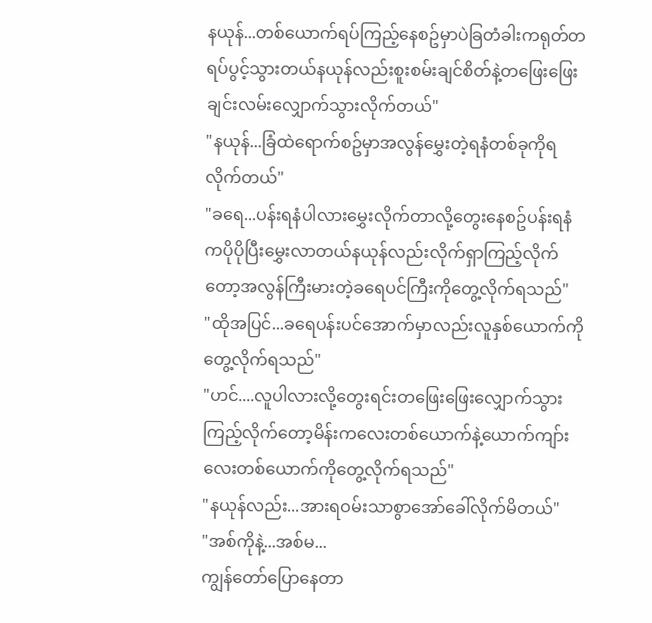နယုန်...တစ်ယောက်ရပ်ကြည့်နေစဥ်မှာပဲခြတံခါးကရုတ်တရပ်ပွင့်သွားတယ်နယုန်လည်းစူးစမ်းချင်စိတ်နဲ့တဖြေးဖြေးချင်းလမ်းလျှောက်သွားလိုက်တယ်"
"နယုန်...ခြံထဲရောက်စဥ်မှာအလွန်မွှေးတဲ့ရနံတစ်ခုကိုရလိုက်တယ်"
"ခရေ...ပန်းရနံပါလားမွှေးလိုက်တာလို့တွေးနေစဥ်ပန်းရနံကပိုပိုပြီးမွှေးလာတယ်နယုန်လည်းလိုက်ရှာကြည့်လိုက်တော့အလွန်ကြီးမားတဲ့ခရေပင်ကြီးကိုတွေ့လိုက်ရသည်"
"ထိုအပြင်...ခရေပန်းပင်အောက်မှာလည်းလူနှစ်ယောက်ကိုတွေ့လိုက်ရသည်"
"ဟင်....လူပါလားလို့တွေးရင်းတဖြေးဖြေးလျှောက်သွားကြည့်လိုက်တော့မိန်းကလေးတစ်ယောက်နဲ့ယောက်ကျာ်းလေးတစ်ယောက်ကိုတွေ့လိုက်ရသည်"
"နယုန်လည်း...အားရဝမ်းသာစွာအော်ခေါ်လိုက်မိတယ်"
"အစ်ကိုနဲ့...အစ်မ...
ကျွန်တော်ပြောနေတာ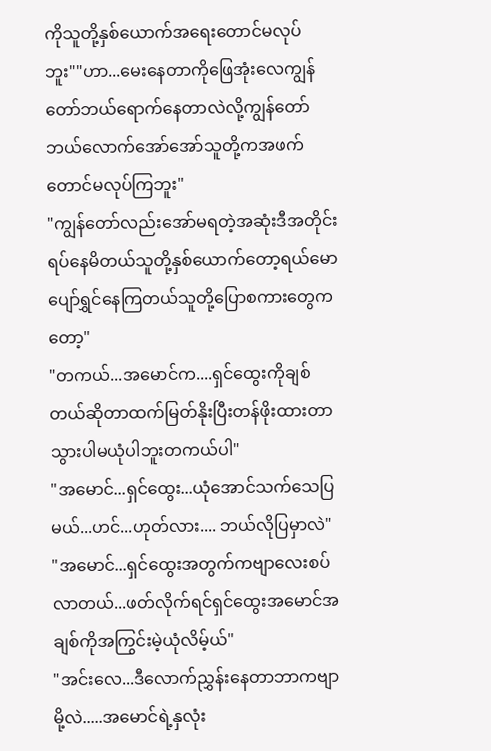ကိုသူတို့နှစ်ယောက်အရေးတောင်မလုပ်ဘူး""ဟာ...မေးနေတာကိုဖြေအုံးလေကျွန်တော်ဘယ်ရောက်နေတာလဲလို့ကျွန်တော်ဘယ်လောက်အော်အော်သူတို့ကအဖက်တောင်မလုပ်ကြဘူး"
"ကျွန်တော်လည်းအော်မရတဲ့အဆုံးဒီအတိုင်းရပ်နေမိတယ်သူတို့နှစ်ယောက်တော့ရယ်မောပျော်ရွှင်နေကြတယ်သူတို့ပြောစကားတွေကတော့"
"တကယ်...အမောင်က....ရှင်ထွေးကိုချစ်တယ်ဆိုတာထက်မြတ်နိုးပြီးတန်ဖိုးထားတာသွားပါမယုံပါဘူးတကယ်ပါ"
"အမောင်...ရှင်ထွေး...ယုံအောင်သက်သေပြမယ်...ဟင်...ဟုတ်လား.... ဘယ်လိုပြမှာလဲ"
"အမောင်...ရှင်ထွေးအတွက်ကဗျာလေးစပ်လာတယ်...ဖတ်လိုက်ရင်ရှင်ထွေးအမောင်အချစ်ကိုအကြွင်းမဲ့ယုံလိမ့်ယ်"
"အင်းလေ...ဒီလောက်ညွှန်းနေတာဘာကဗျာမို့လဲ.....အမောင်ရဲ့နှလုံး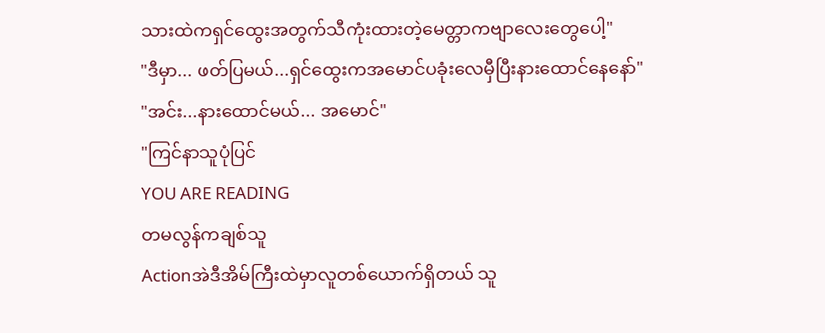သားထဲကရှင်ထွေးအတွက်သီကုံးထားတဲ့မေတ္တာကဗျာလေးတွေပေါ့"
"ဒီမှာ... ဖတ်ပြမယ်...ရှင်ထွေးကအမောင်ပခုံးလေမှီပြီးနားထောင်နေနော်"
"အင်း...နားထောင်မယ်... အမောင်"
"ကြင်နာသူပုံပြင်
YOU ARE READING
တမလွန်ကချစ်သူ
Actionအဲဒီအိမ်ကြီးထဲမှာလူတစ်ယောက်ရှိတယ် သူ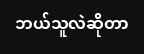ဘယ်သူလဲဆိုတာ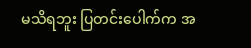မသိရဘူး ပြတင်းပေါက်က အ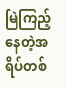မြဲကြည့်နေတဲ့အရိပ်တစ်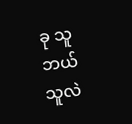ခု သူဘယ်သူလဲ